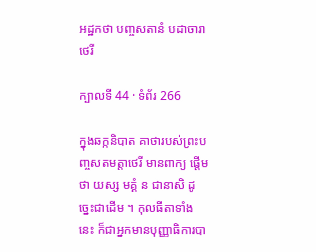អដ្ឋកថា បញ្ចសតានំ បដាចារាថេរី

ក្បាលទី 44 · ទំព័រ 266

ក្នុងឆក្កនិបាត គាថារបស់ព្រះបញ្ចសតមត្តាថេរី មានពាក្យ ផ្តើមថា យស្ស មគ្គំ ន ជានាសិ ដូច្នេះជាដើម ។ កុលធីតាទាំងនេះ ក៏ជាអ្នកមានបុញ្ញាធិការបា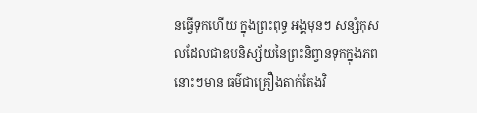នធ្វើទុកហើយ ក្នុងព្រះពុទ្ធ អង្គមុនៗ សន្សំកុសលដែលជាឧបនិស្ស័យនៃព្រះនិព្វានទុកក្នុងភពនោះៗមាន ធម៌ជាគ្រឿងតាក់តែងវិ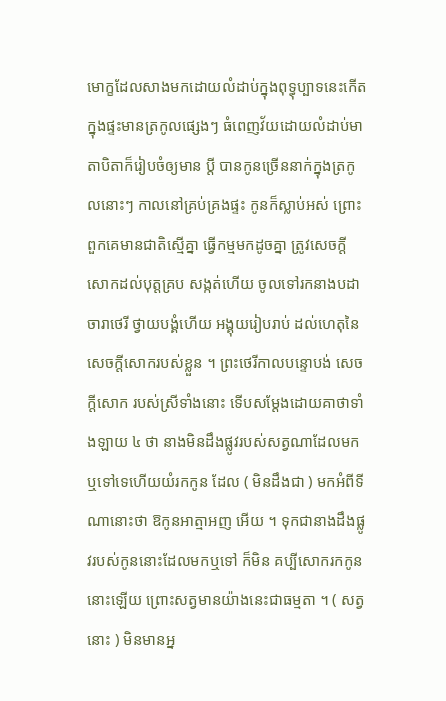មោក្ខដែលសាងមកដោយលំដាប់ក្នុងពុទ្ធុប្បាទនេះកើត ក្នុងផ្ទះមានត្រកូលផ្សេងៗ ធំពេញវ័យដោយលំដាប់មាតាបិតាក៏រៀបចំឲ្យមាន ប្តី បានកូនច្រើននាក់ក្នុងត្រកូលនោះៗ កាលនៅគ្រប់គ្រងផ្ទះ កូនក៏ស្លាប់អស់ ព្រោះពួកគេមានជាតិស្មើគ្នា ធ្វើកម្មមកដូចគ្នា ត្រូវសេចក្តីសោកដល់បុត្តគ្រប សង្កត់ហើយ ចូលទៅរកនាងបដាចារាថេរី ថ្វាយបង្គំហើយ អង្គុយរៀបរាប់ ដល់ហេតុនៃសេចក្តីសោករបស់ខ្លួន ។ ព្រះថេរីកាលបន្ទោបង់ សេចក្តីសោក របស់ស្រីទាំងនោះ ទើបសម្តែងដោយគាថាទាំងឡាយ ៤ ថា នាងមិនដឹងផ្លូវរបស់សត្វណាដែលមកឬទៅទេហើយយំរកកូន ដែល ( មិនដឹងជា ) មកអំពីទីណានោះថា ឱកូនអាត្មាអញ អើយ ។ ទុកជានាងដឹងផ្លូវរបស់កូននោះដែលមកឬទៅ ក៏មិន គប្បីសោករកកូននោះឡើយ ព្រោះសត្វមានយ៉ាងនេះជាធម្មតា ។ ( សត្វនោះ ) មិនមានអ្ន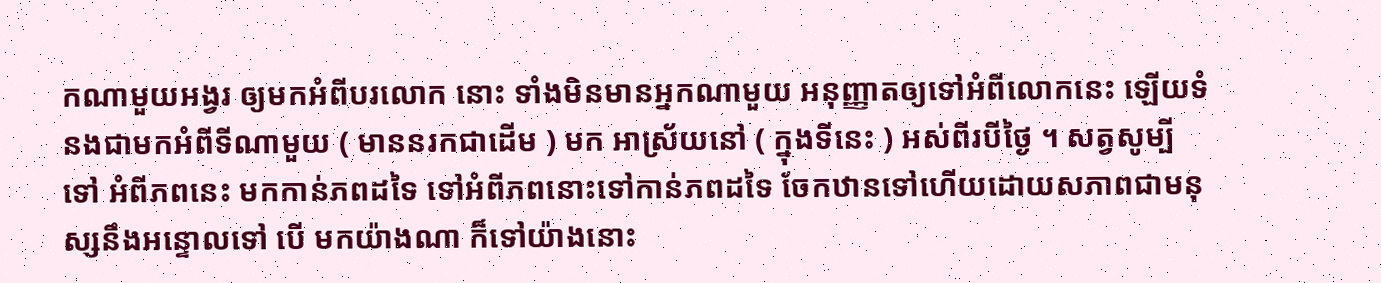កណាមួយអង្វរ ឲ្យមកអំពីបរលោក នោះ ទាំងមិនមានអ្នកណាមួយ អនុញ្ញាតឲ្យទៅអំពីលោកនេះ ឡើយទំនងជាមកអំពីទីណាមួយ ( មាននរកជាដើម ) មក អាស្រ័យនៅ ( ក្នុងទីនេះ ) អស់ពីរបីថ្ងៃ ។ សត្វសូម្បីទៅ អំពីភពនេះ មកកាន់ភពដទៃ ទៅអំពីភពនោះទៅកាន់ភពដទៃ ចែកឋានទៅហើយដោយសភាពជាមនុស្សនឹងអន្ទោលទៅ បើ មកយ៉ាងណា ក៏ទៅយ៉ាងនោះ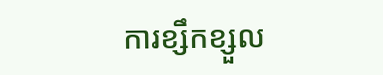ការខ្សឹកខ្សួល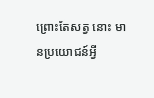ព្រោះតែសត្វ នោះ មានប្រយោជន៍អ្វី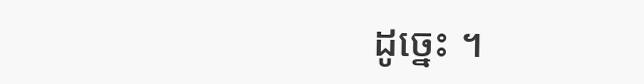ដូច្នេះ ។